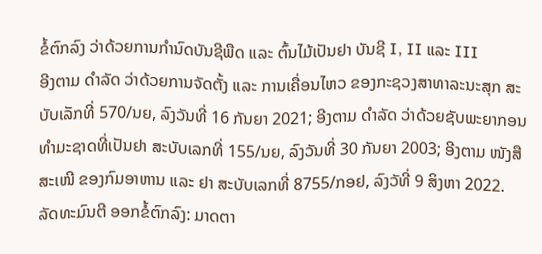ຂໍ້ຕົກລົງ ວ່າດ້ວຍການກຳນົດບັນຊີພືດ ແລະ ຕົ້ນໄມ້ເປັນຢາ ບັນຊີ I, II ແລະ III
ອີງຕາມ ດຳລັດ ວ່າດ້ວຍການຈັດຕັ້ງ ແລະ ການເຄື່ອນໄຫວ ຂອງກະຊວງສາທາລະນະສຸກ ສະບັບເລັກທີ່ 570/ນຍ, ລົງວັນທີ່ 16 ກັນຍາ 2021; ອີງຕາມ ດຳລັດ ວ່າດ້ວຍຊັບພະຍາກອນທຳມະຊາດທີ່ເປັນຢາ ສະບັບເລກທີ່ 155/ນຍ, ລົງວັນທີ່ 30 ກັນຍາ 2003; ອີງຕາມ ໜັງສືສະເໜີ ຂອງກົມອາຫານ ແລະ ຢາ ສະບັບເລກທີ່ 8755/ກອຢ, ລົງວັທີ່ 9 ສິງຫາ 2022. ລັດທະມົນຕີ ອອກຂໍ້ຕົກລົງ: ມາດຕາ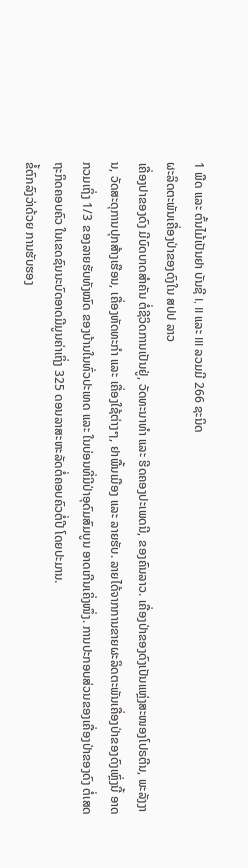1 ພືດ ແລະ ຕົ້ນໄມ້ເປັນຢາ ບັນຊີ I, II ແລະ III ລວມມີ 266 ຊະນິດ
ຜະລິດຕະພັນເຄື່ອງປ່າຂອງດົງໃນ ສປປ ລາວ
ເຄື່ອງປາຂອງດົງ ມີບົດບາດສຳຄັນ ຕໍ່ຊີວິດການເປັນຢູ່, ວັດທະນາທຳ ແລະ ຮີດຄອງປະເພດນີ, ຂອງຄົນລາວ. ເຄື່ອງປ່າຂອງດົງເປັນແຫຼ່ງສະໜອງໂປຣຕີນ, ພະລັງງານ, ວັດສະດຸການປຸກສ້າງເຮືອນ, ເຄື່ອງຫັດທະກຳ ແລະ ເຄື່ອງໃຊ້ຕ່າງໆ, ຢາພື້ນເມືອງ ແລະ ລາຍຮັບ. ລາຍໄດ້ຈາກການຂາຍຜະລິດຕະພັນເຄື່ອງປ່າຂອງດົງເຫຼົ່ງນີ້ ອາດກວມເຖິ່ງ 1/3 ຂອງລາຍຮັບທັງໝົດ ຂອງບ້ານໃນທົ່ວປະເທດ ແລະ ໃນບ່ອນທີ່ມີປ່າອຸດົມສົມບູນ ອາດເກີນເຄິ່ງໜຶ່ງ. ການປະກອບສ່ວນຂອງເຄື່ອງປ່າຂອງດົງ ຕໍ່ເສດຖະກິດຄອບຄົວ ໃນເຂດຊົນນະບົດອາດມີມູນຄ່າເຖິ່ງ 325 ດອນລາສະຫະລັດຕໍ່ຄອບຄົວຕໍ່ປີ ໂດຍປະມານ.
ຂໍ້ຕົກລົງວ່າດ້ວຍ ການຮັບຮອງ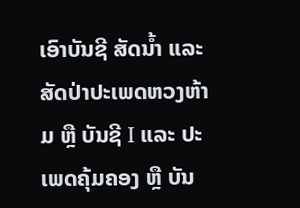ເອົາບັນຊີ ສັດນ້ຳ ແລະ ສັດປ່າປະເພດຫວງຫ້າມ ຫຼື ບັນຊີ I ແລະ ປະເພດຄຸ້ມຄອງ ຫຼື ບັນ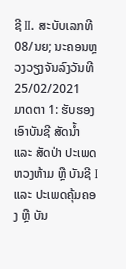ຊີ II. ສະບັບເລກທີ 08/ນຍ; ນະຄອນຫຼວງວຽງຈັນລົງວັນທີ 25/02/2021
ມາດຕາ 1: ຮັບຮອງເອົາບັນຊີ ສັດນໍ້າ ແລະ ສັດປ່າ ປະເພດຫວງຫ້າມ ຫຼື ບັນຊີ I ແລະ ປະເພດຄຸ້ມຄອງ ຫຼື ບັນ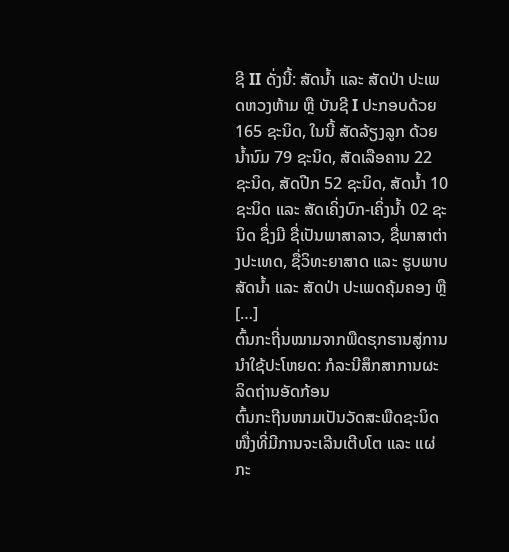ຊີ II ດັ່ງນີ້: ສັດນໍ້າ ແລະ ສັດປ່າ ປະເພດຫວງຫ້າມ ຫຼື ບັນຊີ I ປະກອບດ້ວຍ 165 ຊະນິດ, ໃນນີ້ ສັດລ້ຽງລູກ ດ້ວຍນໍ້ານົມ 79 ຊະນິດ, ສັດເລືອຄານ 22 ຊະນິດ, ສັດປີກ 52 ຊະນິດ, ສັດນໍ້າ 10 ຊະນິດ ແລະ ສັດເຄິ່ງບົກ-ເຄິ່ງນໍ້າ 02 ຊະນິດ ຊຶ່ງມີ ຊື່ເປັນພາສາລາວ, ຊື່ພາສາຕ່າງປະເທດ, ຊື່ວິທະຍາສາດ ແລະ ຮູບພາບ ສັດນໍ້າ ແລະ ສັດປ່າ ປະເພດຄຸ້ມຄອງ ຫຼື […]
ຕົ້ນກະຖີ່ນໝາມຈາກພືດຮຸກຮານສູ່ການນຳໃຊ້ປະໂຫຍດ: ກໍລະນີສຶກສາການຜະລິດຖ່ານອັດກ້ອນ
ຕົ້ນກະຖີນໜາມເປັນວັດສະພືດຊະນິດໜື່ງທີ່ມີການຈະເລີນເຕີບໂຕ ແລະ ແຜ່ກະ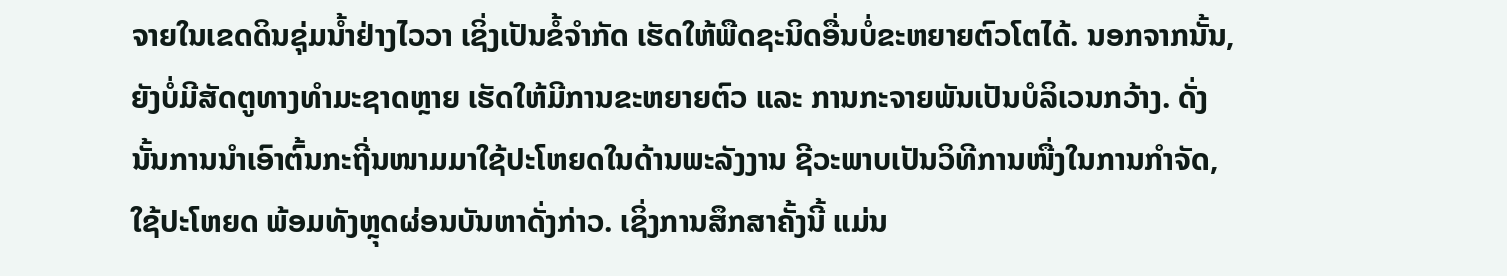ຈາຍໃນເຂດດິນຊຸ່ມນ້ຳຢ່າງໄວວາ ເຊິ່ງເປັນຂໍ້ຈຳກັດ ເຮັດໃຫ້ພືດຊະນິດອື່ນບໍ່ຂະຫຍາຍຕົວໂຕໄດ້. ນອກຈາກນັ້ນ, ຍັງບໍ່ມີສັດຕູທາງທຳມະຊາດຫຼາຍ ເຮັດໃຫ້ມີການຂະຫຍາຍຕົວ ແລະ ການກະຈາຍພັນເປັນບໍລິເວນກວ້າງ. ດັ່ງນັ້ນການນຳເອົາຕົ້ນກະຖີ່ນໜາມມາໃຊ້ປະໂຫຍດໃນດ້ານພະລັງງານ ຊີວະພາບເປັນວິທີການໜື່ງໃນການກຳຈັດ, ໃຊ້ປະໂຫຍດ ພ້ອມທັງຫຼຸດຜ່ອນບັນຫາດັ່ງກ່າວ. ເຊິ່ງການສຶກສາຄັ້ງນີ້ ແມ່ນ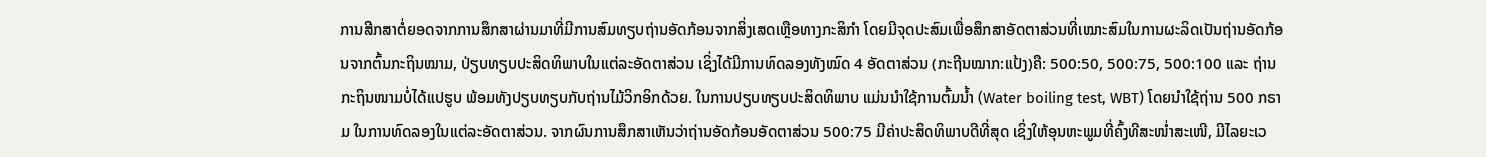ການສີກສາຕໍ່ຍອດຈາກການສຶກສາຜ່ານມາທີ່ມີການສົມທຽບຖ່ານອັດກ້ອນຈາກສິ່ງເສດເຫຼືອທາງກະສິກຳ ໂດຍມີຈຸດປະສົມເພື່ອສຶກສາອັດຕາສ່ວນທີ່ເໝາະສົມໃນການຜະລິດເປັນຖ່ານອັດກ້ອນຈາກຕົ້ນກະຖິນໝາມ, ປ່ຽບທຽບປະສິດທິພາບໃນແຕ່ລະອັດຕາສ່ວນ ເຊິ່ງໄດ້ມີການທົດລອງທັງໝົດ 4 ອັດຕາສ່ວນ (ກະຖີນໝາກ:ແປ້ງ)ຄື: 500:50, 500:75, 500:100 ແລະ ຖ່ານກະຖິນໜາມບໍ່ໄດ້ແປຮູບ ພ້ອມທັງປຽບທຽບກັບຖ່ານໄມ້ວິກອິກດ້ວຍ. ໃນການປຽບທຽບປະສິດທິພາບ ແມ່ນນຳໃຊ້ການຕົ້ມນ້ຳ (Water boiling test, WBT) ໂດຍນຳໃຊ້ຖ່ານ 500 ກຣາມ ໃນການທົດລອງໃນແຕ່ລະອັດຕາສ່ວນ. ຈາກຜົນການສຶກສາເຫັນວ່າຖ່ານອັດກ້ອນອັດຕາສ່ວນ 500:75 ມີຄ່າປະສິດທິພາບດີທີ່ສຸດ ເຊິ່ງໃຫ້ອຸນຫະພູມທີ່ຄົ້ງທີສະໜໍ່າສະເໜີ, ມີໄລຍະເວ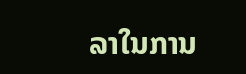ລາໃນການ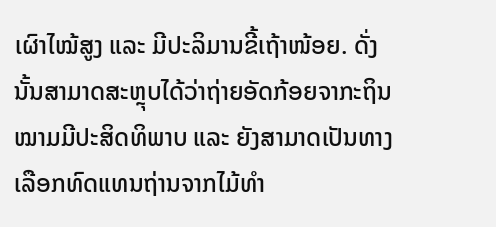ເຜົາໄໝ້ສູງ ແລະ ມີປະລິມານຂີ້ເຖ້າໜ້ອຍ. ດັ່ງນັ້ນສາມາດສະຫຼຸບໄດ້ວ່າຖ່າຍອັດກ້ອຍຈາກະຖິນໝາມມີປະສິດທິພາບ ແລະ ຍັງສາມາດເປັນທາງເລືອກທົດແທນຖ່ານຈາກໄມ້ທຳ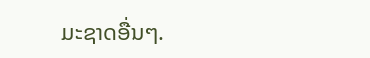ມະຊາດອື່ນໆ.